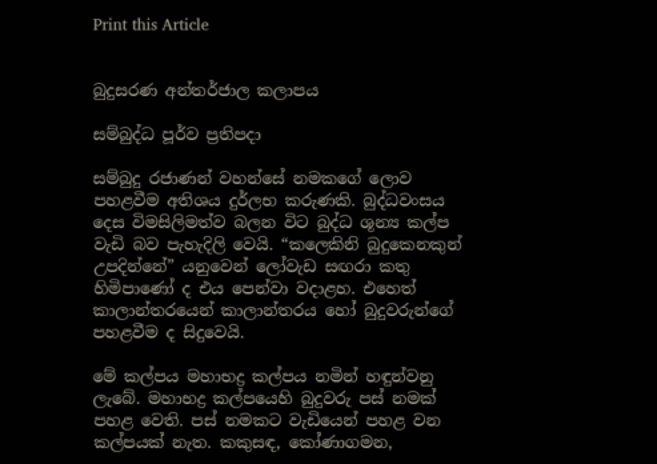Print this Article


බුදුසරණ අන්තර්ජාල කලාපය

සම්බුද්ධ පූර්ව ප්‍රතිපදා

සම්බුදු රජාණන් වහන්සේ නමකගේ ලොව පහළවීම අතිශය දුර්ලභ කරුණකි. බුද්ධවංසය දෙස විමසිලිමත්ව බලන විට බුද්ධ ශූන්‍ය කල්ප වැඩි බව පැහැදිලි වෙයි. “කලෙකිනි බුදුකෙනකුන් උපදින්නේ” යනුවෙන් ලෝවැඩ සඟරා කතු හිමිපාණෝ ද එය පෙන්වා වදාළහ. එහෙත් කාලාන්තරයෙන් කාලාන්තරය හෝ බුදුවරුන්ගේ පහළවීම ද සිදුවෙයි.

මේ කල්පය මහාභද්‍ර කල්පය නමින් හඳුන්වනු ලැබේ. මහාභද්‍ර කල්පයෙහි බුදුවරු පස් නමක් පහළ වෙති. පස් නමකට වැඩියෙන් පහළ වන කල්පයක් නැත. කකුසඳ, කෝණාගමන,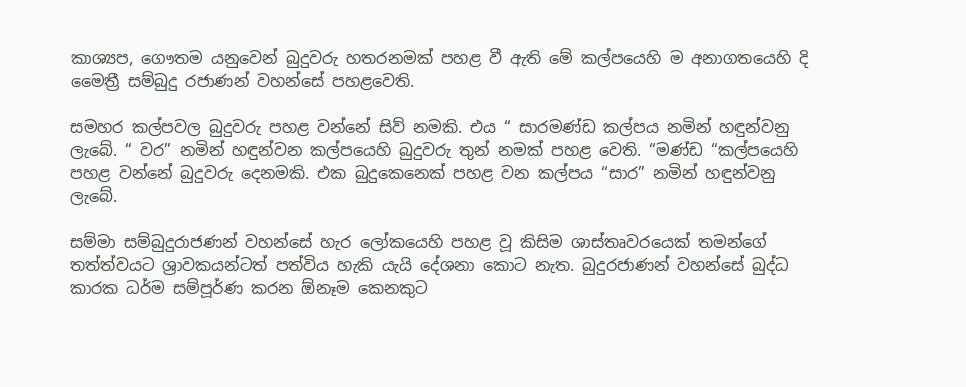කාශ්‍යප, ගෞතම යනුවෙන් බුදුවරු හතරනමක් පහළ වී ඇති මේ කල්පයෙහි ම අනාගතයෙහි දි මෛත්‍රී සම්බුදු රජාණන් වහන්සේ පහළවෙති.

සමහර කල්පවල බුදුවරු පහළ වන්නේ සිව් නමකි. එය “ සාරමණ්ඩ කල්පය නමින් හඳුන්වනු ලැබේ. “ වර” නමින් හඳුන්වන කල්පයෙහි බුදුවරු තුන් නමක් පහළ වෙති. “මණ්ඩ “කල්පයෙහි පහළ වන්නේ බුදුවරු දෙනමකි. එක බුදුකෙනෙක් පහළ වන කල්පය “සාර” නමින් හඳුන්වනු ලැබේ.

සම්මා සම්බුදුරාජණන් වහන්සේ හැර ලෝකයෙහි පහළ වූ කිසිම ශාස්තෘවරයෙක් තමන්ගේ තත්ත්වයට ශ්‍රාවකයන්ටත් පත්විය හැකි යැයි දේශනා කොට නැත. බුදුරජාණන් වහන්සේ බුද්ධ කාරක ධර්ම සම්පූර්ණ කරන ඕනෑම කෙනකුට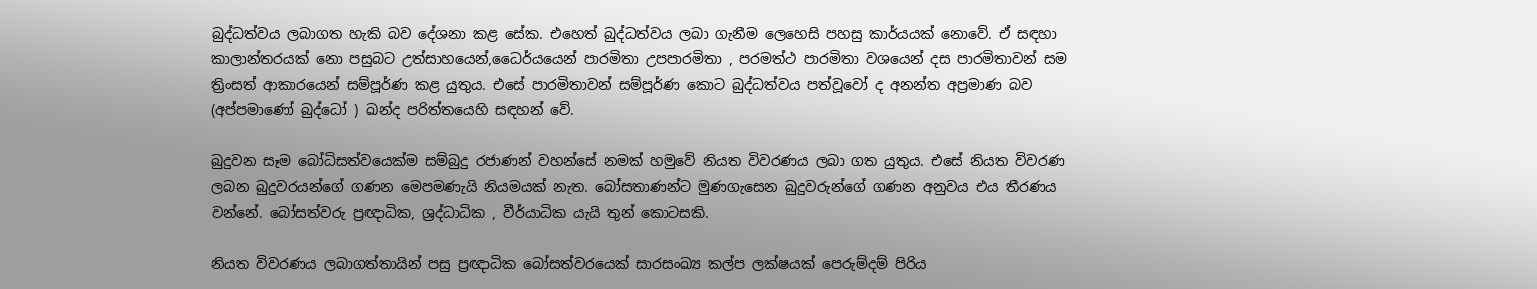බුද්ධත්වය ලබාගත හැකි බව දේශනා කළ සේක. එහෙත් බුද්ධත්වය ලබා ගැනීම ලෙහෙසි පහසු කාර්යයක් නොවේ. ඒ සඳහා කාලාන්තරයක් නො පසුබට උත්සාහයෙන්,ධෛර්යයෙන් පාරමිතා උපපාරමිතා , පරමත්ථ පාරමිතා වශයෙන් දස පාරමිතාවන් සම ත්‍රිංසත් ආකාරයෙන් සම්පූර්ණ කළ යුතුය. එසේ පාරමිතාවන් සම්පූර්ණ කොට බුද්ධත්වය පත්වූවෝ ද අනන්ත අප්‍රමාණ බව (අප්පමාණෝ බුද්ධෝ ) ඛන්ද පරිත්තයෙහි සඳහන් වේ.

බුදුවන සෑම බෝධිසත්වයෙක්ම සම්බුදු රජාණන් වහන්සේ නමක් හමුවේ නියත විවරණය ලබා ගත යුතුය. එසේ නියත විවරණ ලබන බුදුවරයන්ගේ ගණන මෙපමණැයි නියමයක් නැත. බෝසතාණන්ට මුණගැසෙන බුදුවරුන්ගේ ගණන අනුවය එය තීරණය වන්නේ. බෝසත්වරු ප්‍රඥාධික, ශ්‍රද්ධාධික , වීර්යාධික යැයි තුන් කොටසකි.

නියත විවරණය ලබාගත්තායින් පසු ප්‍රඥාධික බෝසත්වරයෙක් සාරසංඛ්‍ය කල්ප ලක්ෂයක් පෙරුම්දම් පිරිය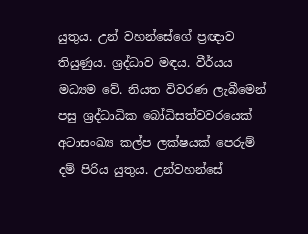යුතුය. උන් වහන්සේගේ ප්‍රඥාව තියුණුය. ශ්‍රද්ධාව මඳය. වීර්යය මධ්‍යම වේ. නියත විවරණ ලැබීමෙන් පසු ශ්‍රද්ධාධික බෝධිසත්වවරයෙක් අටාසංඛ්‍ය කල්ප ලක්ෂයක් පෙරුම් දම් පිරිය යුතුය. උන්වහන්සේ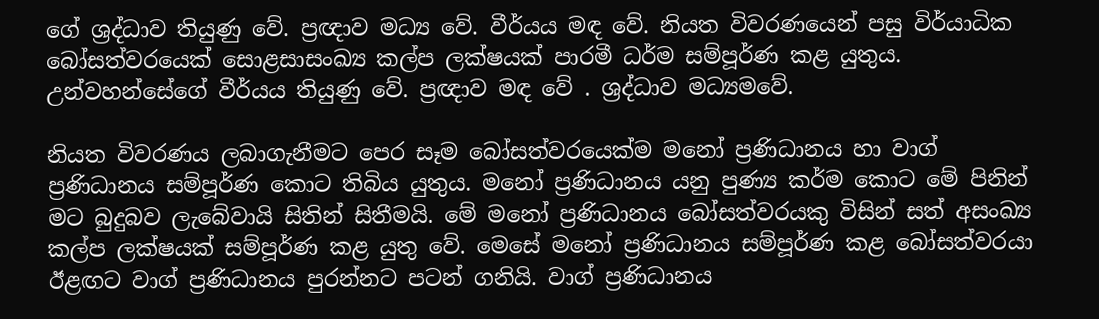ගේ ශ්‍රද්ධාව තියුණු වේ. ප්‍රඥාව මධ්‍ය වේ. වීර්යය මඳ වේ. නියත විවරණයෙන් පසු විර්යාධික බෝසත්වරයෙක් සොළසාසංඛ්‍ය කල්ප ලක්ෂයක් පාරමී ධර්ම සම්පූර්ණ කළ යුතුය. උන්වහන්සේගේ වීර්යය තියුණු වේ. ප්‍රඥාව මඳ වේ . ශ්‍රද්ධාව මධ්‍යමවේ.

නියත විවරණය ලබාගැනීමට පෙර සෑම බෝසත්වරයෙක්ම මනෝ ප්‍රණිධානය හා වාග් ප්‍රණිධානය සම්පූර්ණ කොට තිබිය යුතුය. මනෝ ප්‍රණිධානය යනු පුණ්‍ය කර්ම කොට මේ පිනින් මට බුදුබව ලැබේවායි සිතින් සිතීමයි. මේ මනෝ ප්‍රණිධානය බෝසත්වරයකු විසින් සත් අසංඛ්‍ය කල්ප ලක්ෂයක් සම්පූර්ණ කළ යුතු වේ. මෙසේ මනෝ ප්‍රණිධානය සම්පූර්ණ කළ බෝසත්වරයා ඊළඟට වාග් ප්‍රණිධානය පුරන්නට පටන් ගනියි. වාග් ප්‍රණිධානය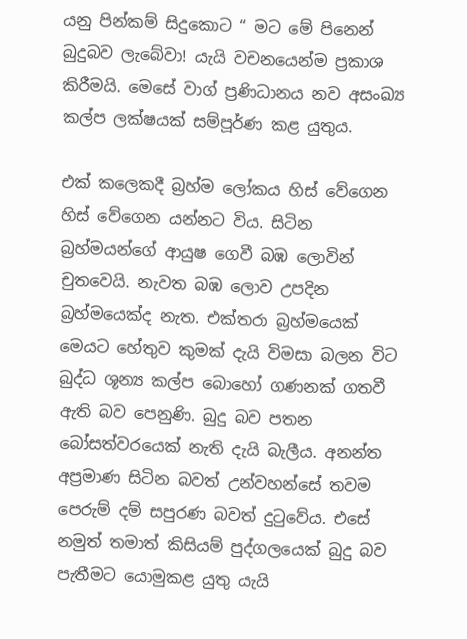යනු පින්කම් සිදුකොට “ මට මේ පිනෙන් බුදුබව ලැබේවා! යැයි වචනයෙන්ම ප්‍රකාශ කිරීමයි. මෙසේ වාග් ප්‍රණිධානය නව අසංඛ්‍ය කල්ප ලක්ෂයක් සම්පූර්ණ කළ යුතුය.

එක් කලෙකදී බ්‍රහ්ම ලෝකය හිස් වේගෙන හිස් වේගෙන යන්නට විය. සිටින බ්‍රහ්මයන්ගේ ආයුෂ ගෙවී බඹ ලොවින් චුතවෙයි. නැවත බඹ ලොව උපදින බ්‍රහ්මයෙක්ද නැත. එක්තරා බ්‍රහ්මයෙක් මෙයට හේතුව කුමක් දැයි විමසා බලන විට බුද්ධ ශූන්‍ය කල්ප බොහෝ ගණනක් ගතවී ඇති බව පෙනුණි. බුදු බව පතන බෝසත්වරයෙක් නැති දැයි බැලීය. අනන්ත අප්‍රමාණ සිටින බවත් උන්වහන්සේ තවම පෙරුම් දම් සපුරණ බවත් දුටුවේය. එසේ නමුත් තමාත් කිසියම් පුද්ගලයෙක් බුදු බව පැතීමට යොමුකළ යුතු යැයි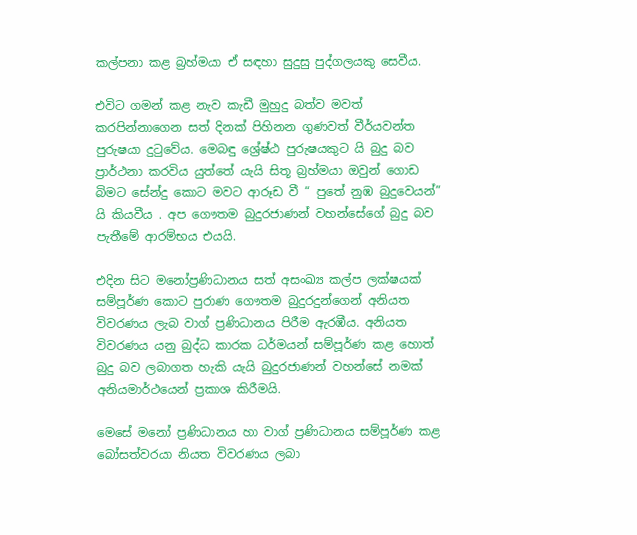කල්පනා කළ බ්‍රහ්මයා ඒ සඳහා සුදුසු පුද්ගලයකු සෙවීය.

එවිට ගමන් කළ නැව කැඩී මුහුදු බත්ව මවත් කරපින්නාගෙන සත් දිනක් පිහිනන ගුණවත් වීර්යවන්ත පුරුෂයා දුටුවේය. මෙබඳු ශ්‍රේෂ්ඨ පුරුෂයකුට යි බුදු බව ප්‍රාර්ථනා කරවිය යුත්තේ යැයි සිතූ බ්‍රහ්මයා ඔවුන් ගොඩ බිමට සේන්දු කොට මවට ආරූඩ වී “ පුතේ නුඹ බුදුවෙයන්” යි කියවීය . අප ගෞතම බුදුරජාණන් වහන්සේගේ බුදු බව පැතීමේ ආරම්භය එයයි.

එදින සිට මනෝප්‍රණිධානය සත් අසංඛ්‍ය කල්ප ලක්ෂයක් සම්පූර්ණ කොට පුරාණ ගෞතම බුදුරදුන්ගෙන් අනියත විවරණය ලැබ වාග් ප්‍රණිධානය පිරීම ඇරඹීය. අනියත විවරණය යනු බුද්ධ කාරක ධර්මයන් සම්පූර්ණ කළ හොත් බුදු බව ලබාගත හැකි යැයි බුදුරජාණන් වහන්සේ නමක් අනියමාර්ථයෙන් ප්‍රකාශ කිරීමයි.

මෙසේ මනෝ ප්‍රණිධානය හා වාග් ප්‍රණිධානය සම්පූර්ණ කළ බෝසත්වරයා නියත විවරණය ලබා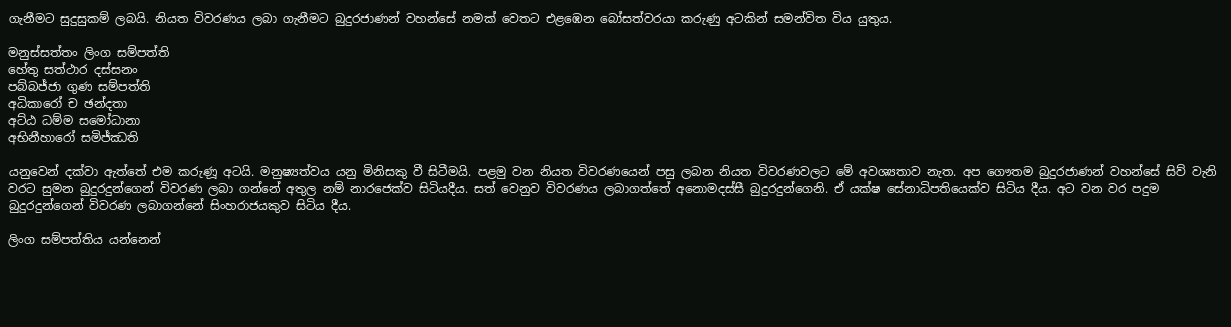ගැනීමට සුදුසුකම් ලබයි. නියත විවරණය ලබා ගැනීමට බුදුරජාණන් වහන්සේ නමක් වෙතට එළඹෙන බෝසත්වරයා කරුණු අටකින් සමන්විත විය යුතුය.

මනුස්සත්තං ලිංග සම්පත්ති
හේතු සත්ථාර දස්සනං
පබ්බජ්ජා ගුණ සම්පත්ති
අධිකාරෝ ච ඡන්දතා
අට්ඨ ධම්ම සමෝධානා
අභිනීහාරෝ සමිජ්ඣති

යනුවෙන් දක්වා ඇත්තේ එම කරුණූ අටයි. මනුෂ්‍යත්වය යනු මිනිසකු වී සිටීමයි. පළමු වන නියත විවරණයෙන් පසු ලබන නියත විවරණවලට මේ අවශ්‍යතාව නැත. අප ගෞතම බුදුරජාණන් වහන්සේ සිව් වැනි වරට සුමන බුදුරදුන්ගෙන් විවරණ ලබා ගන්නේ අතුල නම් නාරජෙක්ව සිටියදීය. සත් වෙනුව විවරණය ලබාගත්තේ අනොමදස්සී බුදුරදුන්ගෙනි. ඒ යක්ෂ සේනාධිපතියෙක්ව සිටිය දීය. අට වන වර පදුම බුදුරදුන්ගෙන් විවරණ ලබාගන්නේ සිංහරාජයකුව සිටිය දීය.

ලිංග සම්පත්තිය යන්නෙන්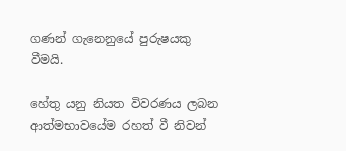ගණන් ගැනෙනුයේ පුරුෂයකු වීමයි.

හේතු යනු නියත විවරණය ලබන ආත්මභාවයේම රහත් වී නිවන්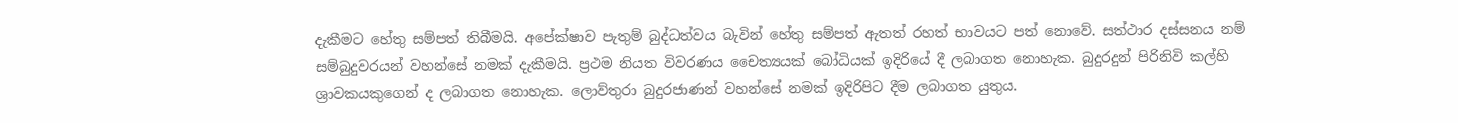දැකීමට හේතු සම්පත් තිබීමයි. අපේක්ෂාව පැතුම් බුද්ධත්වය බැවින් හේතු සම්පත් ඇතත් රහත් භාවයට පත් නොවේ. සත්ථාර දස්සනය නම් සම්බුදුවරයන් වහන්සේ නමක් දැකීමයි. ප්‍රථම නියත විවරණය චෛත්‍යයක් බෝධියක් ඉදිරියේ දී ලබාගත නොහැක. බුදුරදුන් පිරිනිවි කල්හි ශ්‍රාවකයකුගෙන් ද ලබාගත නොහැක. ලොව්තුරා බුදුරජාණන් වහන්සේ නමක් ඉදිරිපිට දීම ලබාගත යුතුය.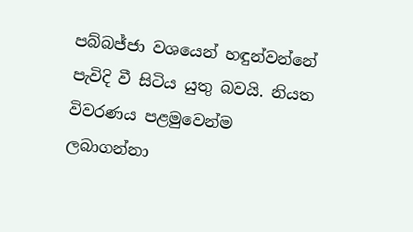පබ්බජ්ජා වශයෙන් හඳුන්වන්නේ පැවිදි වී සිටිය යුතු බවයි. නියත විවරණය පළමුවෙන්ම ලබාගන්නා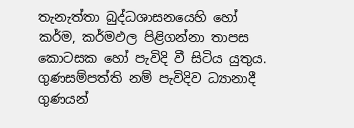තැනැත්තා බුද්ධශාසනයෙහි හෝ කර්ම, කර්මඵල පිළිගන්නා තාපස කොටසක හෝ පැවිදි වී සිටිය යුතුය. ගුණසම්පත්ති නම් පැවිදිව ධ්‍යානාදී ගුණයන්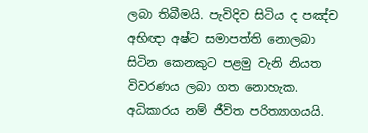ලබා තිබීමයි. පැවිදිව සිටිය ද පඤ්ච අභිඥා අෂ්ට සමාපත්ති නොලබා සිටින කෙනකුට පළමු වැනි නියත විවරණය ලබා ගත නොහැක. අධිකාරය නම් ජීවිත පරිත්‍යාගයයි.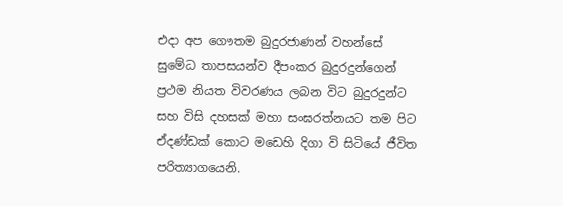එදා අප ගෞතම බුදුරජාණන් වහන්සේ සුමේධ තාපසයන්ව දීපංකර බුදුරදුන්ගෙන් ප්‍රථම නියත විවරණය ලබන විට බුදුරදුන්ට සහ විසි දහසක් මහා සංඝරත්නයට තම පිට ඒදණ්ඩක් කොට මඩෙහි දිගා වි සිටියේ ජීවිත පරිත්‍යාගයෙනි.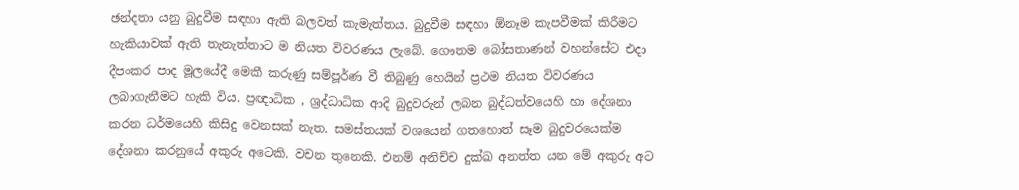ඡන්දතා යනු බුදුවීම සඳහා ඇති බලවත් කැමැත්තය. බුදුවීම සඳහා ඕනෑම කැපවීමක් කිරීමට හැකියාවක් ඇති තැනැත්තාට ම නියත විවරණය ලැබේ. ගෞතම බෝසතාණන් වහන්සේට එදා දීපංකර පාද මූලයේදී මෙකී කරුණු සම්පූර්ණ වී තිබුණු හෙයින් ප්‍රථම නියත විවරණය ලබාගැනීමට හැකි විය. ප්‍රඥාධික , ශ්‍රද්ධාධික ආදි බුදුවරුන් ලබන බුද්ධත්වයෙහි හා දේශනා කරන ධර්මයෙහි කිසිදු වෙනසක් නැත. සමස්තයක් වශයෙන් ගතහොත් සෑම බුදුවරයෙක්ම දේශනා කරනුයේ අකුරු අටෙකි. වචන තුනෙකි. එනම් අනිච්ච දුක්ඛ අනත්ත යන මේ අකුරු අට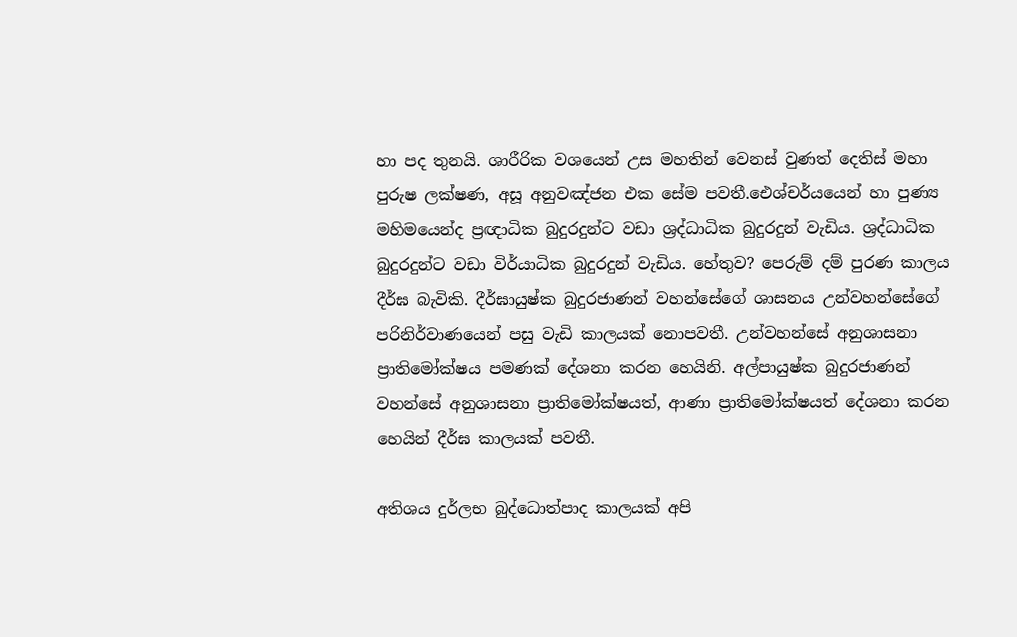හා පද තුනයි. ශාරීරික වශයෙන් උස මහතින් වෙනස් වුණත් දෙතිස් මහා පුරුෂ ලක්ෂණ, අසූ අනුවඤ්ජන එක සේම පවතී.ඓශ්චර්යයෙන් හා පුණ්‍ය මහිමයෙන්ද ප්‍රඥාධික බුදුරදුන්ට වඩා ශ්‍රද්ධාධික බුදුරදුන් වැඩිය. ශ්‍රද්ධාධික බුදුරදුන්ට වඩා විර්යාධික බුදුරදුන් වැඩිය. හේතුව? පෙරුම් දම් පුරණ කාලය දීර්ඝ බැවිකි. දීර්ඝායුෂ්ක බුදුරජාණන් වහන්සේගේ ශාසනය උන්වහන්සේගේ පරිනිර්වාණයෙන් පසු වැඩි කාලයක් නොපවතී. උන්වහන්සේ අනුශාසනා ප්‍රාතිමෝක්ෂය පමණක් දේශනා කරන හෙයිනි. අල්පායුෂ්ක බුදුරජාණන් වහන්සේ අනුශාසනා ප්‍රාතිමෝක්ෂයත්, ආණා ප්‍රාතිමෝක්ෂයත් දේශනා කරන හෙයින් දීර්ඝ කාලයක් පවතී.

අතිශය දුර්ලභ බුද්ධොත්පාද කාලයක් අපි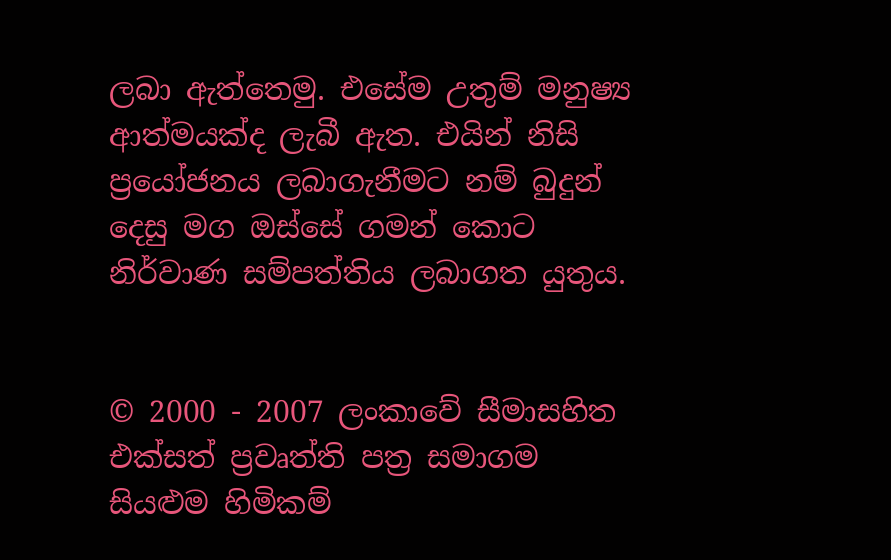ලබා ඇත්තෙමු. එසේම උතුම් මනුෂ්‍ය ආත්මයක්ද ලැබී ඇත. එයින් නිසි ප්‍රයෝජනය ලබාගැනීමට නම් බුදුන් දෙසු මග ඔස්සේ ගමන් කොට නිර්වාණ සම්පත්තිය ලබාගත යුතුය.


© 2000 - 2007 ලංකාවේ සීමාසහිත එක්සත් ප්‍රවෘත්ති පත්‍ර සමාගම
සියළුම හිමිකම්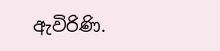ඇවිරිණි.